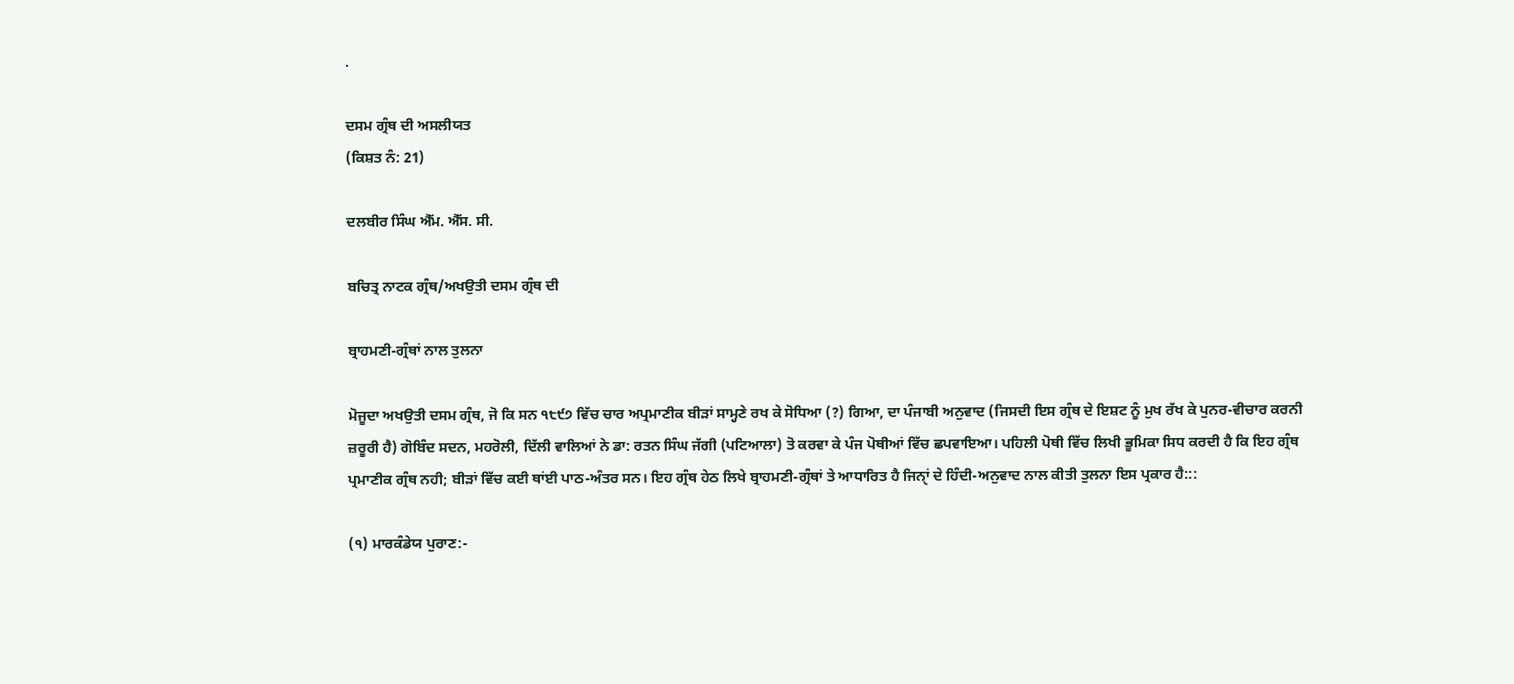.

ਦਸਮ ਗ੍ਰੰਥ ਦੀ ਅਸਲੀਯਤ
(ਕਿਸ਼ਤ ਨੰ: 21)

ਦਲਬੀਰ ਸਿੰਘ ਐੱਮ. ਐੱਸ. ਸੀ.

ਬਚਿਤ੍ਰ ਨਾਟਕ ਗ੍ਰੰਥ/ਅਖਉਤੀ ਦਸਮ ਗ੍ਰੰਥ ਦੀ

ਬ੍ਰਾਹਮਣੀ-ਗ੍ਰੰਥਾਂ ਨਾਲ ਤੁਲਨਾ

ਮੋਜੂਦਾ ਅਖਉਤੀ ਦਸਮ ਗ੍ਰੰਥ, ਜੋ ਕਿ ਸਨ ੧੮੯੭ ਵਿੱਚ ਚਾਰ ਅਪ੍ਰਮਾਣੀਕ ਬੀੜਾਂ ਸਾਮ੍ਹਣੇ ਰਖ ਕੇ ਸੋਧਿਆ (?) ਗਿਆ, ਦਾ ਪੰਜਾਬੀ ਅਨੁਵਾਦ (ਜਿਸਦੀ ਇਸ ਗ੍ਰੰਥ ਦੇ ਇਸ਼ਟ ਨੂੰ ਮੁਖ ਰੱਖ ਕੇ ਪੁਨਰ-ਵੀਚਾਰ ਕਰਨੀ ਜ਼ਰੂਰੀ ਹੈ) ਗੋਬਿੰਦ ਸਦਨ, ਮਹਰੋਲੀ, ਦਿੱਲੀ ਵਾਲਿਆਂ ਨੇ ਡਾ: ਰਤਨ ਸਿੰਘ ਜੱਗੀ (ਪਟਿਆਲਾ) ਤੋ ਕਰਵਾ ਕੇ ਪੰਜ ਪੋਥੀਆਂ ਵਿੱਚ ਛਪਵਾਇਆ। ਪਹਿਲੀ ਪੋਥੀ ਵਿੱਚ ਲਿਖੀ ਭੂਮਿਕਾ ਸਿਧ ਕਰਦੀ ਹੈ ਕਿ ਇਹ ਗ੍ਰੰਥ ਪ੍ਰਮਾਣੀਕ ਗ੍ਰੰਥ ਨਹੀ; ਬੀੜਾਂ ਵਿੱਚ ਕਈ ਥਾਂਈ ਪਾਠ-ਅੰਤਰ ਸਨ। ਇਹ ਗ੍ਰੰਥ ਹੇਠ ਲਿਖੇ ਬ੍ਰਾਹਮਣੀ-ਗ੍ਰੰਥਾਂ ਤੇ ਆਧਾਰਿਤ ਹੈ ਜਿਨੑਾਂ ਦੇ ਹਿੰਦੀ-ਅਨੁਵਾਦ ਨਾਲ ਕੀਤੀ ਤੁਲਨਾ ਇਸ ਪ੍ਰਕਾਰ ਹੈ:::

(੧) ਮਾਰਕੰਡੇਯ ਪੁਰਾਣ:-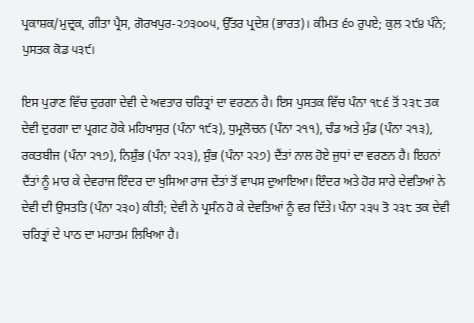ਪ੍ਰਕਾਸ਼ਕ/ਮੁਦ੍ਰਕ, ਗੀਤਾ ਪ੍ਰੈਸ, ਗੋਰਖਪੁਰ-੨੭੩੦੦੫, ਉੱਤਰ ਪ੍ਰਦੇਸ਼ (ਭਾਰਤ)। ਕੀਮਤ ੬੦ ਰੁਪਏ; ਕੁਲ ੨੯੪ ਪੰਨੇ; ਪੁਸਤਕ ਕੋਡ ੫੩੯।

ਇਸ ਪੁਰਾਣ ਵਿੱਚ ਦੁਰਗਾ ਦੇਵੀ ਦੇ ਅਵਤਾਰ ਚਰਿਤ੍ਰਾਂ ਦਾ ਵਰਣਨ ਹੈ। ਇਸ ਪੁਸਤਕ ਵਿੱਚ ਪੰਨਾ ੧੮੬ ਤੋਂ ੨੩੮ ਤਕ ਦੇਵੀ ਦੁਰਗਾ ਦਾ ਪ੍ਰਗਟ ਹੋਕੇ ਮਹਿਖਾਸੁਰ (ਪੰਨਾ ੧੯੩), ਧੁਮ੍ਰਲੋਚਨ (ਪੰਨਾ ੨੧੧), ਚੰਡ ਅਤੇ ਮੁੰਡ (ਪੰਨਾ ੨੧੩), ਰਕਤਬੀਜ (ਪੰਨਾ ੨੧੭), ਨਿਸ਼ੁੰਭ (ਪੰਨਾ ੨੨੩), ਸ਼ੁੰਭ (ਪੰਨਾ ੨੨੭) ਦੈਂਤਾਂ ਨਾਲ ਹੋਏ ਜੁਧਾਂ ਦਾ ਵਰਣਨ ਹੈ। ਇਹਨਾਂ ਦੈਂਤਾਂ ਨੂੰ ਮਾਰ ਕੇ ਦੇਵਰਾਜ ਇੰਦਰ ਦਾ ਖੁਸਿਆ ਰਾਜ ਦੇਂਤਾਂ ਤੋਂ ਵਾਪਸ ਦੁਆਇਆ। ਇੰਦਰ ਅਤੇ ਹੋਰ ਸਾਰੇ ਦੇਵਤਿਆਂ ਨੇ ਦੇਵੀ ਦੀ ਉਸਤਤਿ (ਪੰਨਾ ੨੩੦) ਕੀਤੀ; ਦੇਵੀ ਨੇ ਪ੍ਰਸੰਨ ਹੋ ਕੇ ਦੇਵਤਿਆਂ ਨੂੰ ਵਰ ਦਿੱਤੇ। ਪੰਨਾ ੨੩੫ ਤੋ ੨੩੮ ਤਕ ਦੇਵੀ ਚਰਿਤ੍ਰਾਂ ਦੇ ਪਾਠ ਦਾ ਮਹਾਤਮ ਲਿਖਿਆ ਹੈ।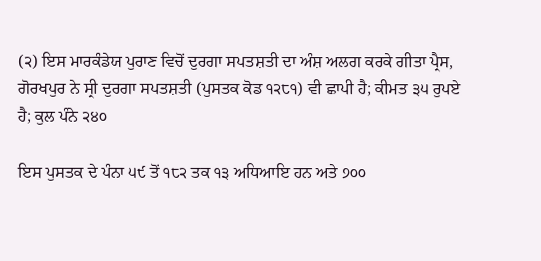(੨) ਇਸ ਮਾਰਕੰਡੇਯ ਪੁਰਾਣ ਵਿਚੋਂ ਦੁਰਗਾ ਸਪਤਸ਼ਤੀ ਦਾ ਅੰਸ਼ ਅਲਗ ਕਰਕੇ ਗੀਤਾ ਪ੍ਰੈਸ, ਗੋਰਖਪੁਰ ਨੇ ਸ੍ਰੀ ਦੁਰਗਾ ਸਪਤਸ਼ਤੀ (ਪੁਸਤਕ ਕੋਡ ੧੨੮੧) ਵੀ ਛਾਪੀ ਹੈ; ਕੀਮਤ ੩੫ ਰੁਪਏ ਹੈ; ਕੁਲ ਪੰਨੇ ੨੪੦

ਇਸ ਪੁਸਤਕ ਦੇ ਪੰਨਾ ੫੯ ਤੋਂ ੧੮੨ ਤਕ ੧੩ ਅਧਿਆਇ ਹਨ ਅਤੇ ੭੦੦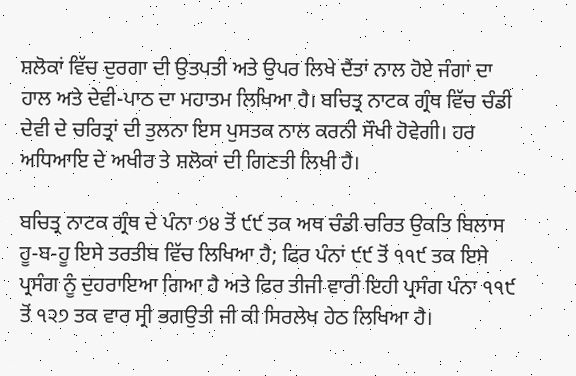ਸ਼ਲੋਕਾਂ ਵਿੱਚ ਦੁਰਗਾ ਦੀ ਉਤਪਤੀ ਅਤੇ ਉਪਰ ਲਿਖੇ ਦੈਂਤਾਂ ਨਾਲ ਹੋਏ ਜੰਗਾਂ ਦਾ ਹਾਲ ਅਤੇ ਦੇਵੀ-ਪਾਠ ਦਾ ਮਹਾਤਮ ਲਿਖਿਆ ਹੈ। ਬਚਿਤ੍ਰ ਨਾਟਕ ਗ੍ਰੰਥ ਵਿੱਚ ਚੰਡੀ ਦੇਵੀ ਦੇ ਚਰਿਤ੍ਰਾਂ ਦੀ ਤੁਲਨਾ ਇਸ ਪੁਸਤਕ ਨਾਲ ਕਰਨੀ ਸੌਖੀ ਹੋਵੇਗੀ। ਹਰ ਅਧਿਆਇ ਦੇ ਅਖੀਰ ਤੇ ਸ਼ਲੋਕਾਂ ਦੀ ਗਿਣਤੀ ਲਿਖੀ ਹੈ।

ਬਚਿਤ੍ਰ ਨਾਟਕ ਗ੍ਰੰਥ ਦੇ ਪੰਨਾ ੭੪ ਤੋਂ ੯੯ ਤਕ ਅਥ ਚੰਡੀ ਚਰਿਤ ਉਕਤਿ ਬਿਲਾਸ ਹੂ-ਬ-ਹੂ ਇਸੇ ਤਰਤੀਬ ਵਿੱਚ ਲਿਖਿਆ ਹੈ; ਫਿਰ ਪੰਨਾਂ ੯੯ ਤੋਂ ੧੧੯ ਤਕ ਇਸੇ ਪ੍ਰਸੰਗ ਨੂੰ ਦੁਹਰਾਇਆ ਗਿਆ ਹੈ ਅਤੇ ਫਿਰ ਤੀਜੀ ਵਾਰੀ ਇਹੀ ਪ੍ਰਸੰਗ ਪੰਨਾ ੧੧੯ ਤੋਂ ੧੨੭ ਤਕ ਵਾਰ ਸ੍ਰੀ ਭਗਉਤੀ ਜੀ ਕੀ ਸਿਰਲੇਖ ਹੇਠ ਲਿਖਿਆ ਹੈ।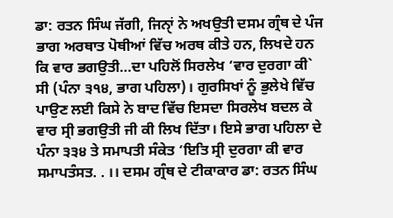ਡਾ: ਰਤਨ ਸਿੰਘ ਜੱਗੀ, ਜਿਨੑਾਂ ਨੇ ਅਖਉਤੀ ਦਸਮ ਗ੍ਰੰਥ ਦੇ ਪੰਜ ਭਾਗ ਅਰਥਾਤ ਪੋਥੀਆਂ ਵਿੱਚ ਅਰਥ ਕੀਤੇ ਹਨ, ਲਿਖਦੇ ਹਨ ਕਿ ਵਾਰ ਭਗਉਤੀ…ਦਾ ਪਹਿਲੋਂ ਸਿਰਲੇਖ ‘ਵਾਰ ਦੁਰਗਾ ਕੀ` ਸੀ (ਪੰਨਾ ੩੧੪, ਭਾਗ ਪਹਿਲਾ)। ਗੁਰਸਿਖਾਂ ਨੂੰ ਭੁਲੇਖੇ ਵਿੱਚ ਪਾਉਣ ਲਈ ਕਿਸੇ ਨੇ ਬਾਦ ਵਿੱਚ ਇਸਦਾ ਸਿਰਲੇਖ ਬਦਲ ਕੇ ਵਾਰ ਸ੍ਰੀ ਭਗਉਤੀ ਜੀ ਕੀ ਲਿਖ ਦਿੱਤਾ। ਇਸੇ ਭਾਗ ਪਹਿਲਾ ਦੇ ਪੰਨਾ ੩੩੪ ਤੇ ਸਮਾਪਤੀ ਸੰਕੇਤ ‘ਇਤਿ ਸ੍ਰੀ ਦੁਰਗਾ ਕੀ ਵਾਰ ਸਮਾਪਤੰਸਤ. . ।। ਦਸਮ ਗ੍ਰੰਥ ਦੇ ਟੀਕਾਕਾਰ ਡਾ: ਰਤਨ ਸਿੰਘ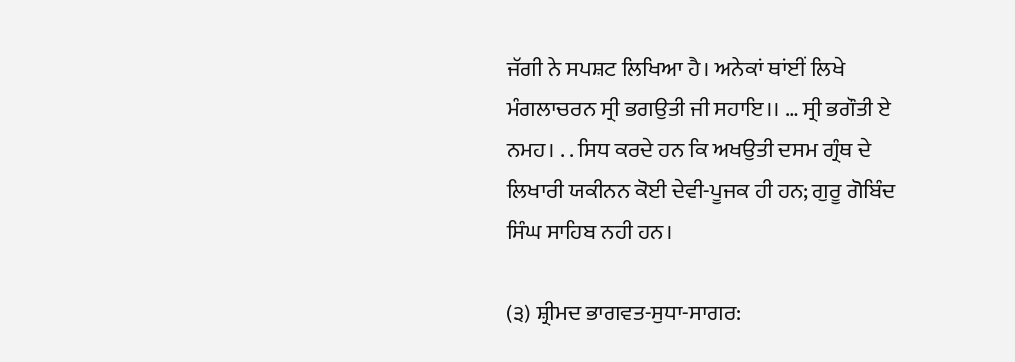ਜੱਗੀ ਨੇ ਸਪਸ਼ਟ ਲਿਖਿਆ ਹੈ। ਅਨੇਕਾਂ ਥਾਂਈਂ ਲਿਖੇ ਮੰਗਲਾਚਰਨ ਸ੍ਰੀ ਭਗਉਤੀ ਜੀ ਸਹਾਇ।। … ਸ੍ਰੀ ਭਗੌਤੀ ਏ ਨਮਹ। . . ਸਿਧ ਕਰਦੇ ਹਨ ਕਿ ਅਖਉਤੀ ਦਸਮ ਗ੍ਰੰਥ ਦੇ ਲਿਖਾਰੀ ਯਕੀਨਨ ਕੋਈ ਦੇਵੀ-ਪੂਜਕ ਹੀ ਹਨ; ਗੁਰੂ ਗੋਬਿੰਦ ਸਿੰਘ ਸਾਹਿਬ ਨਹੀ ਹਨ।

(੩) ਸ਼੍ਰੀਮਦ ਭਾਗਵਤ-ਸੁਧਾ-ਸਾਗਰ: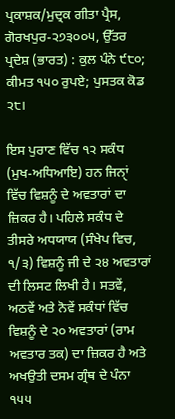ਪ੍ਰਕਾਸ਼ਕ/ਮੁਦ੍ਰਕ ਗੀਤਾ ਪ੍ਰੈਸ, ਗੋਰਖਪੁਰ-੨੭੩੦੦੫, ਉੱਤਰ ਪ੍ਰਦੇਸ਼ (ਭਾਰਤ) : ਕੁਲ ਪੰਨੇ ੯੮੦; ਕੀਮਤ ੧੫੦ ਰੁਪਏ; ਪੁਸਤਕ ਕੋਡ ੨੮।

ਇਸ ਪੁਰਾਣ ਵਿੱਚ ੧੨ ਸਕੰਧ (ਮੁਖ-ਅਧਿਆਇ) ਹਨ ਜਿਨੑਾਂ ਵਿੱਚ ਵਿਸ਼ਨੂੰ ਦੇ ਅਵਤਾਰਾਂ ਦਾ ਜ਼ਿਕਰ ਹੈ। ਪਹਿਲੇ ਸਕੰਧ ਦੇ ਤੀਸਰੇ ਅਧਯਾਯ (ਸੰਖੇਪ ਵਿਚ, ੧/੩) ਵਿਸ਼ਨੂੰ ਜੀ ਦੇ ੨੪ ਅਵਤਾਰਾਂ ਦੀ ਲਿਸਟ ਲਿਖੀ ਹੈ। ਸਤਵੇਂ, ਅਠਵੇਂ ਅਤੇ ਨੋਵੇਂ ਸਕੰਧਾਂ ਵਿੱਚ ਵਿਸ਼ਨੂੰ ਦੇ ੨੦ ਅਵਤਾਰਾਂ (ਰਾਮ ਅਵਤਾਰ ਤਕ) ਦਾ ਜ਼ਿਕਰ ਹੈ ਅਤੇ ਅਖਉਤੀ ਦਸਮ ਗ੍ਰੰਥ ਦੇ ਪੰਨਾ ੧੫੫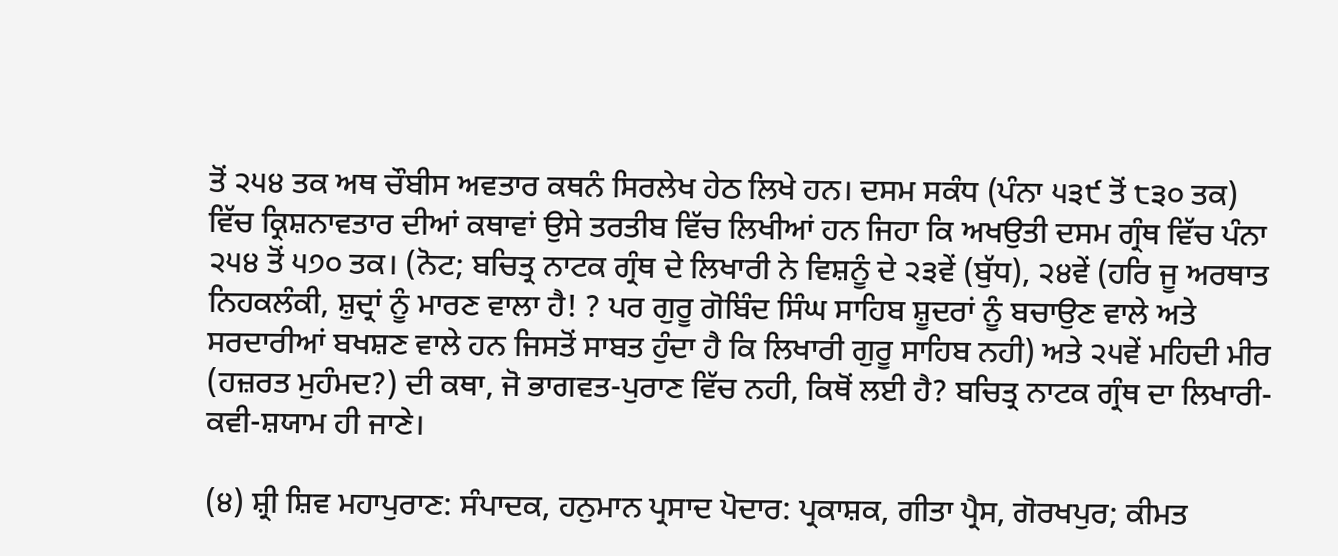ਤੋਂ ੨੫੪ ਤਕ ਅਥ ਚੌਬੀਸ ਅਵਤਾਰ ਕਥਨੰ ਸਿਰਲੇਖ ਹੇਠ ਲਿਖੇ ਹਨ। ਦਸਮ ਸਕੰਧ (ਪੰਨਾ ੫੩੯ ਤੋਂ ੮੩੦ ਤਕ) ਵਿੱਚ ਕ੍ਰਿਸ਼ਨਾਵਤਾਰ ਦੀਆਂ ਕਥਾਵਾਂ ਉਸੇ ਤਰਤੀਬ ਵਿੱਚ ਲਿਖੀਆਂ ਹਨ ਜਿਹਾ ਕਿ ਅਖਉਤੀ ਦਸਮ ਗ੍ਰੰਥ ਵਿੱਚ ਪੰਨਾ ੨੫੪ ਤੋਂ ੫੭੦ ਤਕ। (ਨੋਟ; ਬਚਿਤ੍ਰ ਨਾਟਕ ਗ੍ਰੰਥ ਦੇ ਲਿਖਾਰੀ ਨੇ ਵਿਸ਼ਨੂੰ ਦੇ ੨੩ਵੇਂ (ਬੁੱਧ), ੨੪ਵੇਂ (ਹਰਿ ਜੂ ਅਰਥਾਤ ਨਿਹਕਲੰਕੀ, ਸ਼ੁਦ੍ਰਾਂ ਨੂੰ ਮਾਰਣ ਵਾਲਾ ਹੈ! ? ਪਰ ਗੁਰੂ ਗੋਬਿੰਦ ਸਿੰਘ ਸਾਹਿਬ ਸ਼ੂਦਰਾਂ ਨੂੰ ਬਚਾਉਣ ਵਾਲੇ ਅਤੇ ਸਰਦਾਰੀਆਂ ਬਖਸ਼ਣ ਵਾਲੇ ਹਨ ਜਿਸਤੋਂ ਸਾਬਤ ਹੁੰਦਾ ਹੈ ਕਿ ਲਿਖਾਰੀ ਗੁਰੂ ਸਾਹਿਬ ਨਹੀ) ਅਤੇ ੨੫ਵੇਂ ਮਹਿਦੀ ਮੀਰ (ਹਜ਼ਰਤ ਮੁਹੰਮਦ?) ਦੀ ਕਥਾ, ਜੋ ਭਾਗਵਤ-ਪੁਰਾਣ ਵਿੱਚ ਨਹੀ, ਕਿਥੋਂ ਲਈ ਹੈ? ਬਚਿਤ੍ਰ ਨਾਟਕ ਗ੍ਰੰਥ ਦਾ ਲਿਖਾਰੀ-ਕਵੀ-ਸ਼ਯਾਮ ਹੀ ਜਾਣੇ।

(੪) ਸ਼੍ਰੀ ਸ਼ਿਵ ਮਹਾਪੁਰਾਣ: ਸੰਪਾਦਕ, ਹਨੁਮਾਨ ਪ੍ਰਸਾਦ ਪੋਦਾਰ: ਪ੍ਰਕਾਸ਼ਕ, ਗੀਤਾ ਪ੍ਰੈਸ, ਗੋਰਖਪੁਰ; ਕੀਮਤ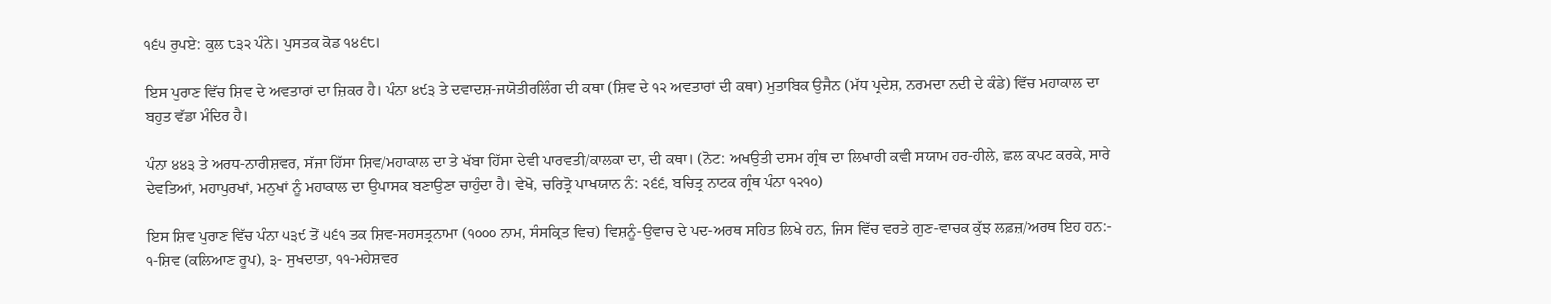੧੬੫ ਰੁਪਏ: ਕੁਲ ੮੩੨ ਪੰਨੇ। ਪੁਸਤਕ ਕੋਡ ੧੪੬੮।

ਇਸ ਪੁਰਾਣ ਵਿੱਚ ਸ਼ਿਵ ਦੇ ਅਵਤਾਰਾਂ ਦਾ ਜ਼ਿਕਰ ਹੈ। ਪੰਨਾ ੪੯੩ ਤੇ ਦਵਾਦਸ਼-ਜਯੋਤੀਰਲਿੰਗ ਦੀ ਕਥਾ (ਸ਼ਿਵ ਦੇ ੧੨ ਅਵਤਾਰਾਂ ਦੀ ਕਥਾ) ਮੁਤਾਬਿਕ ਉਜੈਨ (ਮੱਧ ਪ੍ਰਦੇਸ਼, ਨਰਮਦਾ ਨਦੀ ਦੇ ਕੰਡੇ) ਵਿੱਚ ਮਹਾਕਾਲ ਦਾ ਬਹੁਤ ਵੱਡਾ ਮੰਦਿਰ ਹੈ।

ਪੰਨਾ ੪੪੩ ਤੇ ਅਰਧ-ਨਾਰੀਸ਼ਵਰ, ਸੱਜਾ ਹਿੱਸਾ ਸ਼ਿਵ/ਮਹਾਕਾਲ ਦਾ ਤੇ ਖੱਬਾ ਹਿੱਸਾ ਦੇਵੀ ਪਾਰਵਤੀ/ਕਾਲਕਾ ਦਾ, ਦੀ ਕਥਾ। (ਨੋਟ: ਅਖਉਤੀ ਦਸਮ ਗ੍ਰੰਥ ਦਾ ਲਿਖਾਰੀ ਕਵੀ ਸਯਾਮ ਹਰ-ਹੀਲੇ, ਛਲ ਕਪਟ ਕਰਕੇ, ਸਾਰੇ ਦੇਵਤਿਆਂ, ਮਹਾਪੁਰਖਾਂ, ਮਨੁਖਾਂ ਨੂੰ ਮਹਾਕਾਲ ਦਾ ਉਪਾਸਕ ਬਣਾਉਣਾ ਚਾਹੁੰਦਾ ਹੈ। ਵੇਖੋ, ਚਰਿਤ੍ਰੋ ਪਾਖਯਾਨ ਨੰ: ੨੬੬, ਬਚਿਤ੍ਰ ਨਾਟਕ ਗ੍ਰੰਥ ਪੰਨਾ ੧੨੧੦)

ਇਸ ਸ਼ਿਵ ਪੁਰਾਣ ਵਿੱਚ ਪੰਨਾ ੫੩੯ ਤੋਂ ੫੬੧ ਤਕ ਸ਼ਿਵ-ਸਹਸਤ੍ਰਨਾਮਾ (੧੦੦੦ ਨਾਮ, ਸੰਸਕ੍ਰਿਤ ਵਿਚ) ਵਿਸ਼ਨੂੰ-ਉਵਾਚ ਦੇ ਪਦ-ਅਰਥ ਸਹਿਤ ਲਿਖੇ ਹਨ, ਜਿਸ ਵਿੱਚ ਵਰਤੇ ਗੁਣ-ਵਾਚਕ ਕੁੱਝ ਲਫ਼ਜ਼/ਅਰਥ ਇਹ ਹਨ:- ੧-ਸ਼ਿਵ (ਕਲਿਆਣ ਰੂਪ), ੩- ਸੁਖਦਾਤਾ, ੧੧-ਮਹੇਸ਼ਵਰ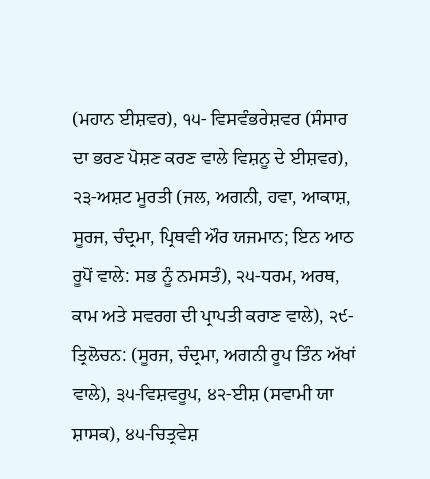(ਮਹਾਨ ਈਸ਼ਵਰ), ੧੫- ਵਿਸਵੰਭਰੇਸ਼ਵਰ (ਸੰਸਾਰ ਦਾ ਭਰਣ ਪੋਸ਼ਣ ਕਰਣ ਵਾਲੇ ਵਿਸ਼ਨੂ ਦੇ ਈਸ਼ਵਰ), ੨੩-ਅਸ਼ਟ ਮੂਰਤੀ (ਜਲ, ਅਗਨੀ, ਹਵਾ, ਆਕਾਸ਼, ਸੂਰਜ, ਚੰਦ੍ਰਮਾ, ਪ੍ਰਿਥਵੀ ਔਰ ਯਜਮਾਨ; ਇਨ ਆਠ ਰੂਪੋਂ ਵਾਲੇ: ਸਭ ਨੂੰ ਨਮਸਤੰ), ੨੫-ਧਰਮ, ਅਰਥ, ਕਾਮ ਅਤੇ ਸਵਰਗ ਦੀ ਪ੍ਰਾਪਤੀ ਕਰਾਣ ਵਾਲੇ), ੨੯-ਤ੍ਰਿਲੋਚਨ: (ਸੂਰਜ, ਚੰਦ੍ਰਮਾ, ਅਗਨੀ ਰੂਪ ਤਿੰਨ ਅੱਖਾਂ ਵਾਲੇ), ੩੫-ਵਿਸ਼ਵਰੂਪ, ੪੨-ਈਸ਼ (ਸਵਾਮੀ ਯਾ ਸ਼ਾਸਕ), ੪੫-ਚਿਤ੍ਰਵੇਸ਼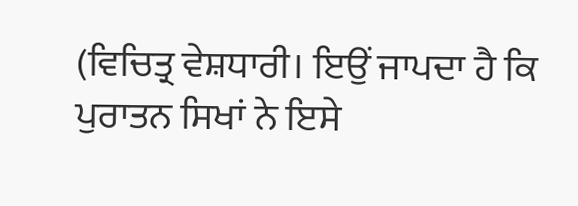(ਵਿਚਿਤ੍ਰ ਵੇਸ਼ਧਾਰੀ। ਇਉਂ ਜਾਪਦਾ ਹੈ ਕਿ ਪੁਰਾਤਨ ਸਿਖਾਂ ਨੇ ਇਸੇ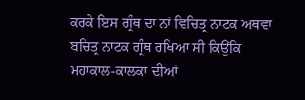ਕਰਕੇ ਇਸ ਗ੍ਰੰਥ ਦਾ ਨਾਂ ਵਿਚਿਤ੍ਰ ਨਾਟਕ ਅਥਵਾ ਬਚਿਤ੍ਰ ਨਾਟਕ ਗ੍ਰੰਥ ਰਖਿਆ ਸੀ ਕਿਉਂਕਿ ਮਹਾਕਾਲ-ਕਾਲਕਾ ਦੀਆਂ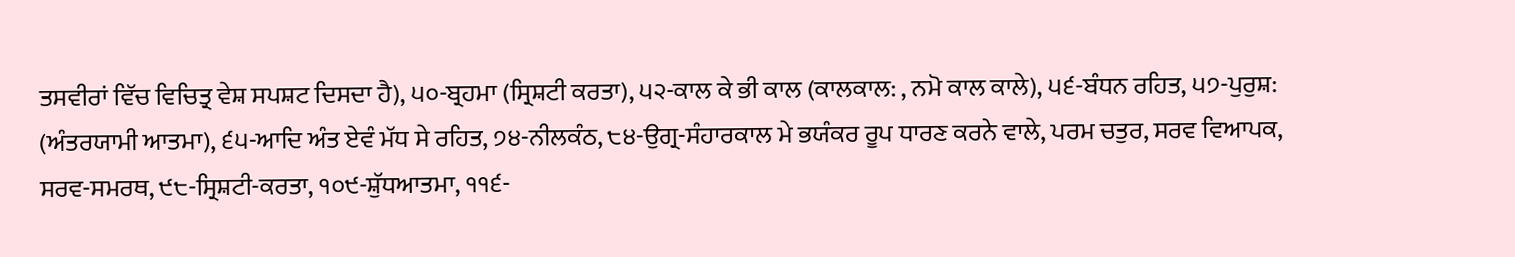ਤਸਵੀਰਾਂ ਵਿੱਚ ਵਿਚਿਤ੍ਰ ਵੇਸ਼ ਸਪਸ਼ਟ ਦਿਸਦਾ ਹੈ), ੫੦-ਬ੍ਰਹਮਾ (ਸ੍ਰਿਸ਼ਟੀ ਕਰਤਾ), ੫੨-ਕਾਲ ਕੇ ਭੀ ਕਾਲ (ਕਾਲਕਾਲ: , ਨਮੋ ਕਾਲ ਕਾਲੇ), ੫੬-ਬੰਧਨ ਰਹਿਤ, ੫੭-ਪੁਰੁਸ਼: (ਅੰਤਰਯਾਮੀ ਆਤਮਾ), ੬੫-ਆਦਿ ਅੰਤ ਏਵੰ ਮੱਧ ਸੇ ਰਹਿਤ, ੭੪-ਨੀਲਕੰਠ, ੮੪-ਉਗ੍ਰ-ਸੰਹਾਰਕਾਲ ਮੇ ਭਯੰਕਰ ਰੂਪ ਧਾਰਣ ਕਰਨੇ ਵਾਲੇ, ਪਰਮ ਚਤੁਰ, ਸਰਵ ਵਿਆਪਕ, ਸਰਵ-ਸਮਰਥ, ੯੮-ਸ੍ਰਿਸ਼ਟੀ-ਕਰਤਾ, ੧੦੯-ਸ਼ੁੱਧਆਤਮਾ, ੧੧੬-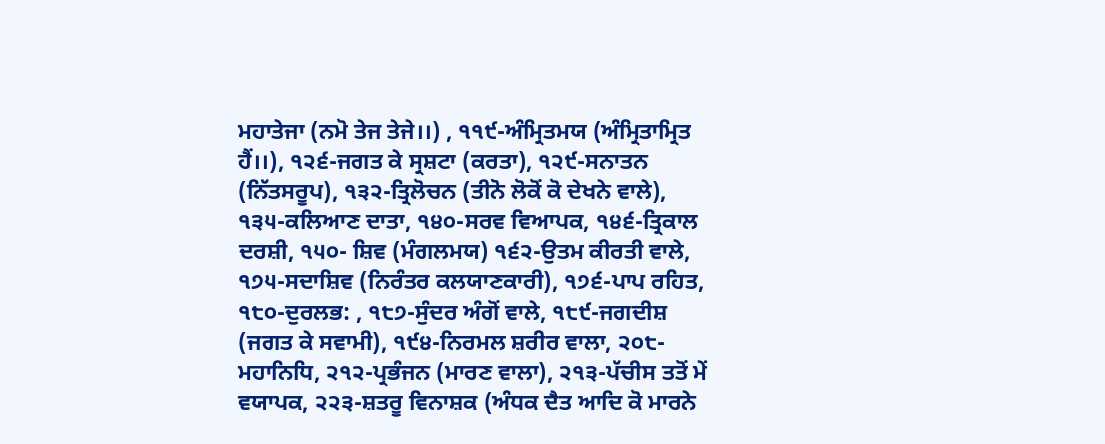ਮਹਾਤੇਜਾ (ਨਮੋ ਤੇਜ ਤੇਜੇ।।) , ੧੧੯-ਅੰਮ੍ਰਿਤਮਯ (ਅੰਮ੍ਰਿਤਾਮ੍ਰਿਤ ਹੈਂ।।), ੧੨੬-ਜਗਤ ਕੇ ਸ੍ਰਸ਼ਟਾ (ਕਰਤਾ), ੧੨੯-ਸਨਾਤਨ (ਨਿੱਤਸਰੂਪ), ੧੩੨-ਤ੍ਰਿਲੋਚਨ (ਤੀਨੋ ਲੋਕੋਂ ਕੋ ਦੇਖਨੇ ਵਾਲੇ), ੧੩੫-ਕਲਿਆਣ ਦਾਤਾ, ੧੪੦-ਸਰਵ ਵਿਆਪਕ, ੧੪੬-ਤ੍ਰਿਕਾਲ ਦਰਸ਼ੀ, ੧੫੦- ਸ਼ਿਵ (ਮੰਗਲਮਯ) ੧੬੨-ਉਤਮ ਕੀਰਤੀ ਵਾਲੇ, ੧੭੫-ਸਦਾਸ਼ਿਵ (ਨਿਰੰਤਰ ਕਲਯਾਣਕਾਰੀ), ੧੭੬-ਪਾਪ ਰਹਿਤ, ੧੮੦-ਦੁਰਲਭ: , ੧੮੭-ਸੁੰਦਰ ਅੰਗੋਂ ਵਾਲੇ, ੧੮੯-ਜਗਦੀਸ਼ (ਜਗਤ ਕੇ ਸਵਾਮੀ), ੧੯੪-ਨਿਰਮਲ ਸ਼ਰੀਰ ਵਾਲਾ, ੨੦੮-ਮਹਾਨਿਧਿ, ੨੧੨-ਪ੍ਰਭੰਜਨ (ਮਾਰਣ ਵਾਲਾ), ੨੧੩-ਪੱਚੀਸ ਤਤੋਂ ਮੇਂ ਵਯਾਪਕ, ੨੨੩-ਸ਼ਤਰੂ ਵਿਨਾਸ਼ਕ (ਅੰਧਕ ਦੈਤ ਆਦਿ ਕੋ ਮਾਰਨੇ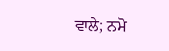ਵਾਲੇ; ਨਮੋ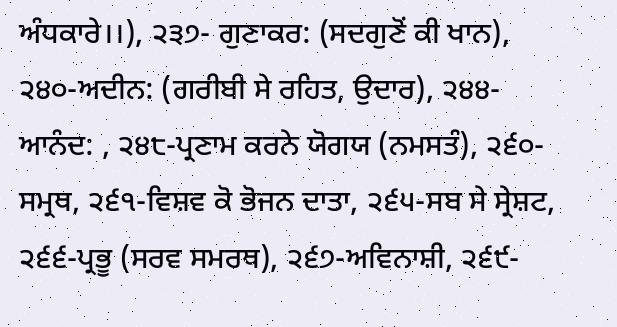ਅੰਧਕਾਰੇ।।), ੨੩੭- ਗੁਣਾਕਰ: (ਸਦਗੁਣੋਂ ਕੀ ਖਾਨ), ੨੪੦-ਅਦੀਨ: (ਗਰੀਬੀ ਸੇ ਰਹਿਤ, ਉਦਾਰ), ੨੪੪-ਆਨੰਦ: , ੨੪੮-ਪ੍ਰਣਾਮ ਕਰਨੇ ਯੋਗਯ (ਨਮਸਤੰ), ੨੬੦-ਸਮ੍ਰਥ, ੨੬੧-ਵਿਸ਼ਵ ਕੋ ਭੋਜਨ ਦਾਤਾ, ੨੬੫-ਸਬ ਸੇ ਸ੍ਰੇਸ਼ਟ, ੨੬੬-ਪ੍ਰਭੂ (ਸਰਵ ਸਮਰਥ), ੨੬੭-ਅਵਿਨਾਸ਼ੀ, ੨੬੯-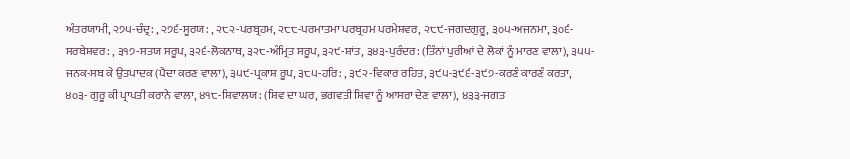ਅੰਤਰਯਾਮੀ, ੨੭੫-ਚੰਦ੍ਰ: , ੨੭੬-ਸੂਰਯ: , ੨੮੨-ਪਰਬ੍ਰਹਮ, ੨੮੮-ਪਰਮਾਤਮਾ ਪਰਬ੍ਰਹਮ ਪਰਮੇਸ਼ਵਰ, ੨੮੯-ਜਗਦਗੁਰੂ, ੩੦੫-ਅਜਨਮਾ, ੩੦੬-ਸਰਬੇਸ਼ਵਰ: , ੩੧੭-ਸਤਯ ਸਰੂਪ, ੩੨੬-ਲੋਕਨਾਥ, ੩੨੮-ਅੰਮ੍ਰਿਤ ਸਰੂਪ, ੩੨੯-ਸ਼ਾਂਤ, ੩੪੩-ਪੁਰੰਦਰ: (ਤਿੰਨਾਂ ਪੁਰੀਆਂ ਦੇ ਲੋਕਾਂ ਨੂੰ ਮਾਰਣ ਵਾਲਾ), ੩੫੫- ਜਨਕ-ਸਬ ਕੇ ਉਤਪਾਦਕ (ਪੈਦਾ ਕਰਣ ਵਾਲਾ), ੩੫੯-ਪ੍ਰਕਾਸ਼ ਰੂਪ, ੩੮੫-ਹਰਿ: , ੩੯੨-ਵਿਕਾਰ ਰਹਿਤ, ੩੯੫-੩੯੬-੩੯੭-ਕਰਣੰ ਕਾਰਣੰ ਕਰਤਾ, ੪੦੩- ਗੁਰੂ ਕੀ ਪ੍ਰਾਪਤੀ ਕਰਾਨੇ ਵਾਲਾ, ੪੧੮-ਸ਼ਿਵਾਲਯ: (ਸ਼ਿਵ ਦਾ ਘਰ, ਭਗਵਤੀ ਸ਼ਿਵਾ ਨੂੰ ਆਸਰਾ ਦੇਣ ਵਾਲਾ), ੪੩੩-ਜਗਤ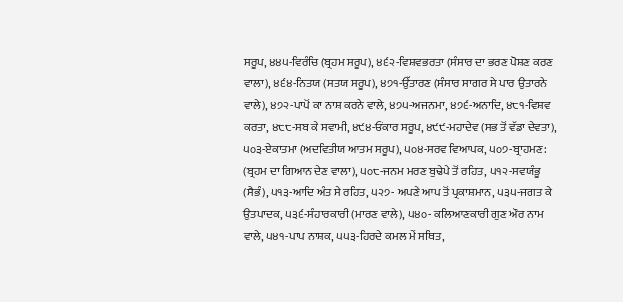ਸਰੂਪ, ੪੪੫-ਵਿਰੰਚਿ (ਬ੍ਰਹਮ ਸਰੂਪ), ੪੬੨-ਵਿਸ਼ਵਭਰਤਾ (ਸੰਸਾਰ ਦਾ ਭਰਣ ਪੋਸ਼ਣ ਕਰਣ ਵਾਲਾ), ੪੬੪-ਨਿਤਯ (ਸਤਯ ਸਰੂਪ), ੪੭੧-ਉੱਤਾਰਣ (ਸੰਸਾਰ ਸਾਗਰ ਸੇ ਪਾਰ ਉਤਾਰਨੇ ਵਾਲੇ), ੪੭੨-ਪਾਪੋਂ ਕਾ ਨਾਸ਼ ਕਰਨੇ ਵਾਲੇ, ੪੭੫-ਅਜਨਮਾ, ੪੭੬-ਅਨਾਦਿ, ੪੮੧-ਵਿਸ਼ਵ ਕਰਤਾ, ੪੮੮-ਸਬ ਕੇ ਸਵਾਮੀ, ੪੯੪-ਓਂਕਾਰ ਸਰੂਪ, ੪੯੯-ਮਹਾਦੇਵ (ਸਭ ਤੋਂ ਵੱਡਾ ਦੇਵਤਾ), ੫੦੩-ਏਕਾਤਮਾ (ਅਦਵਿਤੀਯ ਆਤਮ ਸਰੂਪ), ੫੦੪-ਸਰਵ ਵਿਆਪਕ, ੫੦੭-ਬ੍ਰਾਹਮਣ: (ਬ੍ਰਹਮ ਦਾ ਗਿਆਨ ਦੇਣ ਵਾਲਾ), ੫੦੮-ਜਨਮ ਮਰਣ ਬੁਢੇਪੇ ਤੋਂ ਰਹਿਤ, ੫੧੨-ਸਵਯੰਭੂ (ਸੈਭੰ), ੫੧੩-ਆਦਿ ਅੰਤ ਸੇ ਰਹਿਤ, ੫੨੭- ਅਪਣੇ ਆਪ ਤੋਂ ਪ੍ਰਕਾਸ਼ਮਾਨ, ੫੩੫-ਜਗਤ ਕੇ ਉਤਪਾਦਕ, ੫੩੬-ਸੰਹਾਰਕਾਰੀ (ਮਾਰਣ ਵਾਲੇ), ੫੪੦- ਕਲਿਆਣਕਾਰੀ ਗੁਣ ਔਰ ਨਾਮ ਵਾਲੇ, ੫੪੧-ਪਾਪ ਨਾਸ਼ਕ, ੫੫੩-ਹਿਰਦੇ ਕਮਲ ਮੇਂ ਸਥਿਤ,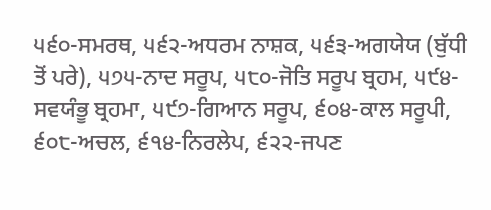੫੬੦-ਸਮਰਥ, ੫੬੨-ਅਧਰਮ ਨਾਸ਼ਕ, ੫੬੩-ਅਗਯੇਯ (ਬੁੱਧੀ ਤੋਂ ਪਰੇ), ੫੭੫-ਨਾਦ ਸਰੂਪ, ੫੮੦-ਜੋਤਿ ਸਰੂਪ ਬ੍ਰਹਮ, ੫੯੪-ਸਵਯੰਭੂ ਬ੍ਰਹਮਾ, ੫੯੭-ਗਿਆਨ ਸਰੂਪ, ੬੦੪-ਕਾਲ ਸਰੂਪੀ, ੬੦੮-ਅਚਲ, ੬੧੪-ਨਿਰਲੇਪ, ੬੨੨-ਜਪਣ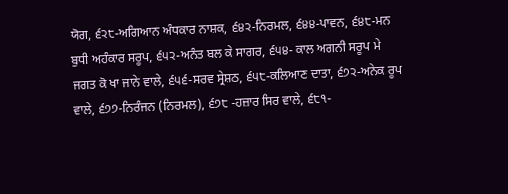ਯੋਗ, ੬੨੮-ਅਗਿਆਨ ਅੰਧਕਾਰ ਨਾਸ਼ਕ, ੬੪੨-ਨਿਰਮਲ, ੬੪੪-ਪਾਵਨ, ੬੪੮-ਮਨ ਬੁਧੀ ਅਹੰਕਾਰ ਸਰੂਪ, ੬੫੨-ਅਨੰਤ ਬਲ ਕੇ ਸਾਗਰ, ੬੫੪- ਕਾਲ ਅਗਨੀ ਸਰੂਪ ਮੇ ਜਗਤ ਕੋ ਖਾ ਜਾਨੇ ਵਾਲੇ, ੬੫੬-ਸਰਵ ਸ੍ਰੇਸ਼ਠ, ੬੫੮-ਕਲਿਆਣ ਦਾਤਾ, ੬੭੨-ਅਨੇਕ ਰੂਪ ਵਾਲੇ, ੬੭੭-ਨਿਰੰਜਨ (ਨਿਰਮਲ), ੬੭੮ -ਹਜ਼ਾਰ ਸਿਰ ਵਾਲੇ, ੬੮੧-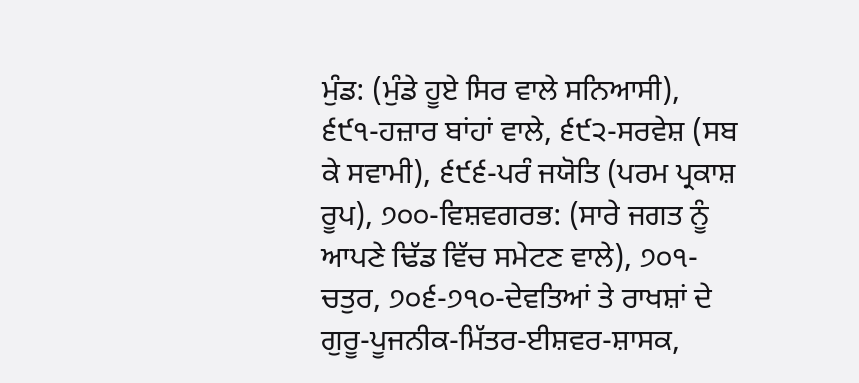ਮੁੰਡ: (ਮੁੰਡੇ ਹੂਏ ਸਿਰ ਵਾਲੇ ਸਨਿਆਸੀ), ੬੯੧-ਹਜ਼ਾਰ ਬਾਂਹਾਂ ਵਾਲੇ, ੬੯੨-ਸਰਵੇਸ਼ (ਸਬ ਕੇ ਸਵਾਮੀ), ੬੯੬-ਪਰੰ ਜਯੋਤਿ (ਪਰਮ ਪ੍ਰਕਾਸ਼ ਰੂਪ), ੭੦੦-ਵਿਸ਼ਵਗਰਭ: (ਸਾਰੇ ਜਗਤ ਨੂੰ ਆਪਣੇ ਢਿੱਡ ਵਿੱਚ ਸਮੇਟਣ ਵਾਲੇ), ੭੦੧-ਚਤੁਰ, ੭੦੬-੭੧੦-ਦੇਵਤਿਆਂ ਤੇ ਰਾਖਸ਼ਾਂ ਦੇ ਗੁਰੂ-ਪੂਜਨੀਕ-ਮਿੱਤਰ-ਈਸ਼ਵਰ-ਸ਼ਾਸਕ,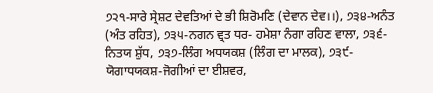੭੨੧-ਸਾਰੇ ਸ੍ਰੇਸ਼ਟ ਦੇਵਤਿਆਂ ਦੇ ਭੀ ਸ਼ਿਰੋਮਣਿ (ਦੇਵਾਨ ਦੇਵ।।), ੭੩੪-ਅਨੰਤ (ਅੰਤ ਰਹਿਤ), ੭੩੫-ਨਗਨ ਵ੍ਰਤ ਧਰ- ਹਮੇਸ਼ਾ ਨੰਗਾ ਰਹਿਣ ਵਾਲਾ, ੭੩੬-ਨਿਤਯ ਸ਼ੁੱਧ, ੭੩੭-ਲਿੰਗ ਅਧਯਕਸ਼ (ਲਿੰਗ ਦਾ ਮਾਲਕ), ੭੩੯-ਯੋਗਾਧਯਕਸ਼-ਜੋਗੀਆਂ ਦਾ ਈਸ਼ਵਰ,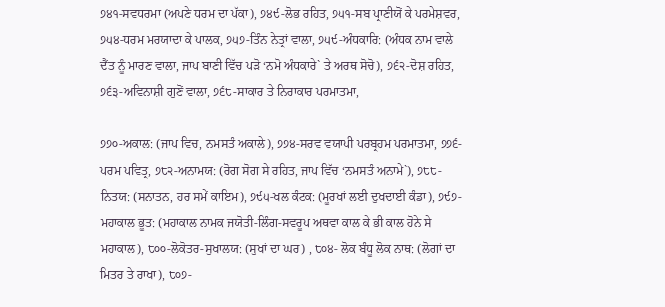੭੪੧-ਸਵਧਰਮਾ (ਅਪਣੇ ਧਰਮ ਦਾ ਪੱਕਾ), ੭੪੯-ਲੋਭ ਰਹਿਤ, ੭੫੧-ਸਬ ਪ੍ਰਾਣੀਯੋਂ ਕੇ ਪਰਮੇਸ਼ਵਰ, ੭੫੪-ਧਰਮ ਮਰਯਾਦਾ ਕੇ ਪਾਲਕ, ੭੫੭-ਤਿੰਨ ਨੇਤ੍ਰਾਂ ਵਾਲਾ, ੭੫੯-ਅੰਧਕਾਰਿ: (ਅੰਧਕ ਨਾਮ ਵਾਲੇ ਦੈਂਤ ਨੂੰ ਮਾਰਣ ਵਾਲਾ, ਜਾਪ ਬਾਣੀ ਵਿੱਚ ਪੜੋ ‘ਨਮੋ ਅੰਧਕਾਰੇ` ਤੇ ਅਰਥ ਸੋਚੋ), ੭੬੨-ਦੋਸ਼ ਰਹਿਤ, ੭੬੩-ਅਵਿਨਾਸ਼ੀ ਗੁਣੋਂ ਵਾਲਾ, ੭੬੮-ਸਾਕਾਰ ਤੇ ਨਿਰਾਕਾਰ ਪਰਮਾਤਮਾ,

੭੭੦-ਅਕਾਲ: (ਜਾਪ ਵਿਚ, ਨਮਸਤੰ ਅਕਾਲੇ), ੭੭੪-ਸਰਵ ਵਯਾਪੀ ਪਰਬ੍ਰਹਮ ਪਰਮਾਤਮਾ, ੭੭੬-ਪਰਮ ਪਵਿਤ੍ਰ, ੭੮੨-ਅਨਾਮਯ: (ਰੋਗ ਸੋਗ ਸੇ ਰਹਿਤ, ਜਾਪ ਵਿੱਚ ‘ਨਮਸਤੰ ਅਨਾਮੇ`), ੭੮੮-ਨਿਤਯ: (ਸਨਾਤਨ, ਹਰ ਸਮੇਂ ਕਾਇਮ), ੭੯੫-ਖਲ ਕੰਟਕ: (ਮੂਰਖਾਂ ਲਈ ਦੁਖਦਾਈ ਕੰਡਾ), ੭੯੭-ਮਹਾਕਾਲ ਭੂਤ: (ਮਹਾਕਾਲ ਨਾਮਕ ਜਯੋਤੀ-ਲਿੰਗ-ਸਵਰੂਪ ਅਥਵਾ ਕਾਲ ਕੇ ਭੀ ਕਾਲ ਹੋਨੇ ਸੇ ਮਹਾਕਾਲ), ੮੦੦-ਲੋਕੋਤਰ-ਸੁਖਾਲਯ: (ਸੁਖਾਂ ਦਾ ਘਰ) , ੮੦੪- ਲੋਕ ਬੰਧੂ ਲੋਕ ਨਾਥ: (ਲੋਗਾਂ ਦਾ ਮਿਤਰ ਤੇ ਰਾਖਾ), ੮੦੭-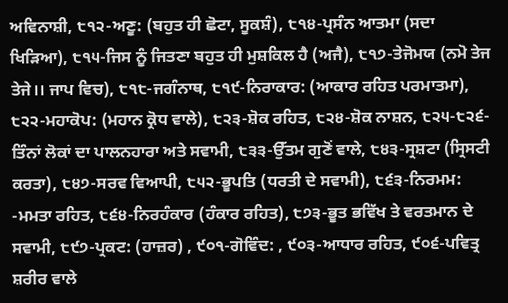ਅਵਿਨਾਸ਼ੀ, ੮੧੨-ਅਣੂ: (ਬਹੁਤ ਹੀ ਛੋਟਾ, ਸੂਕਸ਼ੰ), ੮੧੪-ਪ੍ਰਸੰਨ ਆਤਮਾ (ਸਦਾ ਖਿੜਿਆ), ੮੧੫-ਜਿਸ ਨੂੰ ਜਿਤਣਾ ਬਹੁਤ ਹੀ ਮੁਸ਼ਕਿਲ ਹੈ (ਅਜੈ), ੮੧੭-ਤੇਜੋਮਯ (ਨਮੋ ਤੇਜ ਤੇਜੇ।। ਜਾਪ ਵਿਚ), ੮੧੮-ਜਗੰਨਾਥ, ੮੧੯-ਨਿਰਾਕਾਰ: (ਆਕਾਰ ਰਹਿਤ ਪਰਮਾਤਮਾ), ੮੨੨-ਮਹਾਕੋਪ: (ਮਹਾਨ ਕ੍ਰੋਧ ਵਾਲੇ), ੮੨੩-ਸ਼ੋਕ ਰਹਿਤ, ੮੨੪-ਸ਼ੋਕ ਨਾਸ਼ਨ, ੮੨੫-੮੨੬-ਤਿੰਨਾਂ ਲੋਕਾਂ ਦਾ ਪਾਲਨਹਾਰਾ ਅਤੇ ਸਵਾਮੀ, ੮੩੩-ਉੱਤਮ ਗੁਣੋਂ ਵਾਲੇ, ੮੪੩-ਸ੍ਰਸ਼ਟਾ (ਸ੍ਰਿਸਟੀ ਕਰਤਾ), ੮੪੭-ਸਰਵ ਵਿਆਪੀ, ੮੫੨-ਭੂਪਤਿ (ਧਰਤੀ ਦੇ ਸਵਾਮੀ), ੮੬੩-ਨਿਰਮਮ: -ਮਮਤਾ ਰਹਿਤ, ੮੬੪-ਨਿਰਹੰਕਾਰ (ਹੰਕਾਰ ਰਹਿਤ), ੮੭੩-ਭੂਤ ਭਵਿੱਖ ਤੇ ਵਰਤਮਾਨ ਦੇ ਸਵਾਮੀ, ੮੯੭-ਪ੍ਰਕਟ: (ਹਾਜ਼ਰ) , ੯੦੧-ਗੋਵਿੰਦ: , ੯੦੩-ਆਧਾਰ ਰਹਿਤ, ੯੦੬-ਪਵਿਤ੍ਰ ਸ਼ਰੀਰ ਵਾਲੇ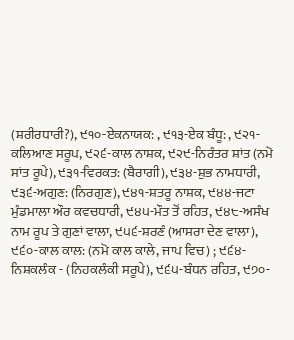(ਸ਼ਰੀਰਧਾਰੀ?), ੯੧੦-ਏਕਨਾਯਕ: , ੯੧੩-ਏਕ ਬੰਧੂ: , ੯੨੧-ਕਲਿਆਣ ਸਰੂਪ, ੯੨੬-ਕਾਲ ਨਾਸ਼ਕ, ੯੨੯-ਨਿਰੰਤਰ ਸ਼ਾਂਤ (ਨਮੋ ਸਾਂਤ ਰੂਪੇ), ੯੩੧-ਵਿਰਕਤ: (ਬੈਰਾਗੀ), ੯੩੪-ਸ਼ੁਭ ਨਾਮਧਾਰੀ, ੯੩੬-ਅਗੁਣ: (ਨਿਰਗੁਣ), ੯੪੧-ਸ਼ਤਰੂ ਨਾਸ਼ਕ, ੯੪੪-ਜਟਾ ਮੁੰਡਮਾਲਾ ਔਰ ਕਵਚਧਾਰੀ, ੯੪੫-ਮੌਤ ਤੋਂ ਰਹਿਤ, ੯੪੮-ਅਸੰਖ ਨਾਮ ਰੂਪ ਤੇ ਗੁਣਾਂ ਵਾਲਾ, ੯੫੬-ਸ਼ਰਣੰ (ਆਸਰਾ ਦੇਣ ਵਾਲਾ), ੯੬੦-ਕਾਲ ਕਾਲ: (ਨਮੋ ਕਾਲ ਕਾਲੇ, ਜਾਪ ਵਿਚ) ; ੯੬੪-ਨਿਸ਼ਕਲੰਕ - (ਨਿਹਕਲੰਕੀ ਸਰੂਪੇ), ੯੬੫-ਬੰਧਨ ਰਹਿਤ, ੯੭੦-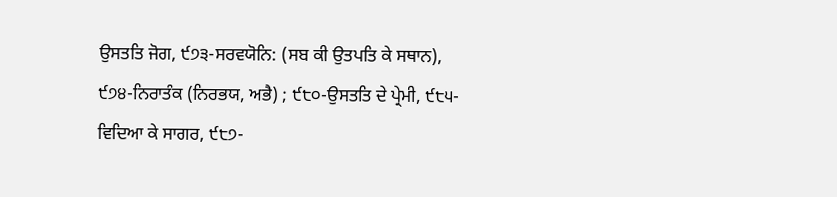ਉਸਤਤਿ ਜੋਗ, ੯੭੩-ਸਰਵਯੋਨਿ: (ਸਬ ਕੀ ਉਤਪਤਿ ਕੇ ਸਥਾਨ), ੯੭੪-ਨਿਰਾਤੰਕ (ਨਿਰਭਯ, ਅਭੈ) ; ੯੮੦-ਉਸਤਤਿ ਦੇ ਪ੍ਰੇਮੀ, ੯੮੫-ਵਿਦਿਆ ਕੇ ਸਾਗਰ, ੯੮੭-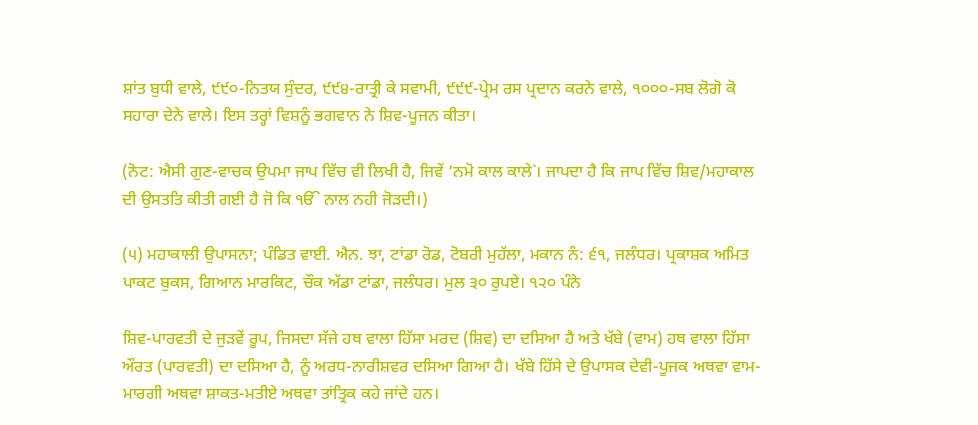ਸ਼ਾਂਤ ਬੁਧੀ ਵਾਲੇ, ੯੯੦-ਨਿਤਯ ਸੁੰਦਰ, ੯੯੪-ਰਾਤ੍ਰੀ ਕੇ ਸਵਾਮੀ, ੯੯੯-ਪ੍ਰੇਮ ਰਸ ਪ੍ਰਦਾਨ ਕਰਨੇ ਵਾਲੇ, ੧੦੦੦-ਸਬ ਲੋਗੋ ਕੋ ਸਹਾਰਾ ਦੇਨੇ ਵਾਲੇ। ਇਸ ਤਰ੍ਹਾਂ ਵਿਸ਼ਨੂੰ ਭਗਵਾਨ ਨੇ ਸ਼ਿਵ-ਪੂਜਨ ਕੀਤਾ।

(ਨੋਟ: ਐਸੀ ਗੁਣ-ਵਾਚਕ ਉਪਮਾ ਜਾਪ ਵਿੱਚ ਵੀ ਲਿਖੀ ਹੈ, ਜਿਵੇਂ ‘ਨਮੋ ਕਾਲ ਕਾਲੇ`। ਜਾਪਦਾ ਹੈ ਕਿ ਜਾਪ ਵਿੱਚ ਸ਼ਿਵ/ਮਹਾਕਾਲ ਦੀ ਉਸਤਤਿ ਕੀਤੀ ਗਈ ਹੈ ਜੋ ਕਿ ੴ ਨਾਲ ਨਹੀ ਜੋੜਦੀ।)

(੫) ਮਹਾਕਾਲੀ ਉਪਾਸਨਾ; ਪੰਡਿਤ ਵਾਈ. ਐਨ. ਝਾ, ਟਾਂਡਾ ਰੋਡ, ਟੋਬਰੀ ਮੁਹੱਲਾ, ਮਕਾਨ ਨੰ: ੬੧, ਜਲੰਧਰ। ਪ੍ਰਕਾਸ਼ਕ ਅਮਿਤ ਪਾਕਟ ਬੁਕਸ, ਗਿਆਨ ਮਾਰਕਿਟ, ਚੌਕ ਅੱਡਾ ਟਾਂਡਾ, ਜਲੰਧਰ। ਮੁਲ ੩੦ ਰੁਪਏ। ੧੨੦ ਪੰਨੇ

ਸ਼ਿਵ-ਪਾਰਵਤੀ ਦੇ ਜੁੜਵੇਂ ਰੂਪ, ਜਿਸਦਾ ਸੱਜੇ ਹਥ ਵਾਲਾ ਹਿੱਸਾ ਮਰਦ (ਸ਼ਿਵ) ਦਾ ਦਸਿਆ ਹੈ ਅਤੇ ਖੱਬੇ (ਵਾਮ) ਹਥ ਵਾਲਾ ਹਿੱਸਾ ਔਰਤ (ਪਾਰਵਤੀ) ਦਾ ਦਸਿਆ ਹੈ, ਨੂੰ ਅਰਧ-ਨਾਰੀਸ਼ਵਰ ਦਸਿਆ ਗਿਆ ਹੈ। ਖੱਬੇ ਹਿੱਸੇ ਦੇ ਉਪਾਸਕ ਦੇਵੀ-ਪੂਜਕ ਅਥਵਾ ਵਾਮ-ਮਾਰਗੀ ਅਥਵਾ ਸ਼ਾਕਤ-ਮਤੀਏ ਅਥਵਾ ਤਾਂਤ੍ਰਿਕ ਕਹੇ ਜਾਂਦੇ ਹਨ।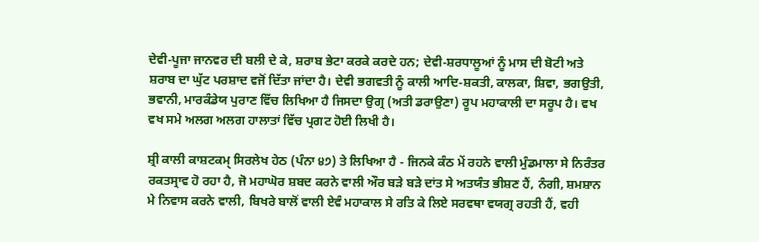ਦੇਵੀ-ਪੂਜਾ ਜਾਨਵਰ ਦੀ ਬਲੀ ਦੇ ਕੇ, ਸ਼ਰਾਬ ਭੇਟਾ ਕਰਕੇ ਕਰਦੇ ਹਨ; ਦੇਵੀ-ਸ਼ਰਧਾਲੂਆਂ ਨੂੰ ਮਾਸ ਦੀ ਬੋਟੀ ਅਤੇ ਸ਼ਰਾਬ ਦਾ ਘੁੱਟ ਪਰਸ਼ਾਦ ਵਜੋਂ ਦਿੱਤਾ ਜਾਂਦਾ ਹੈ। ਦੇਵੀ ਭਗਵਤੀ ਨੂੰ ਕਾਲੀ ਆਦਿ-ਸ਼ਕਤੀ, ਕਾਲਕਾ, ਸ਼ਿਵਾ, ਭਗਉਤੀ, ਭਵਾਨੀ, ਮਾਰਕੰਡੇਯ ਪੁਰਾਣ ਵਿੱਚ ਲਿਖਿਆ ਹੈ ਜਿਸਦਾ ਉਗ੍ਰ (ਅਤੀ ਡਰਾਉਣਾ) ਰੂਪ ਮਹਾਕਾਲੀ ਦਾ ਸਰੂਪ ਹੈ। ਵਖ ਵਖ ਸਮੇ ਅਲਗ ਅਲਗ ਹਾਲਾਤਾਂ ਵਿੱਚ ਪ੍ਰਗਟ ਹੋਈ ਲਿਖੀ ਹੈ।

ਸ਼੍ਰੀ ਕਾਲੀ ਕਾਸ਼ਟਕਮੑ ਸਿਰਲੇਖ ਹੇਠ (ਪੰਨਾ ੪੭) ਤੇ ਲਿਖਿਆ ਹੈ - ਜਿਨਕੇ ਕੰਠ ਮੇਂ ਰਹਨੇ ਵਾਲੀ ਮੁੰਡਮਾਲਾ ਸੇ ਨਿਰੰਤਰ ਰਕਤਸ੍ਰਾਵ ਹੋ ਰਹਾ ਹੈ, ਜੋ ਮਹਾਘੋਰ ਸ਼ਬਦ ਕਰਨੇ ਵਾਲੀ ਔਰ ਬੜੇ ਬੜੇ ਦਾਂਤ ਸੇ ਅਤਯੰਤ ਭੀਸ਼ਣ ਹੈਂ, ਨੰਗੀ, ਸ਼ਮਸ਼ਾਨ ਮੇ ਨਿਵਾਸ ਕਰਨੇ ਵਾਲੀ, ਬਿਖਰੇ ਬਾਲੋਂ ਵਾਲੀ ਏਵੰ ਮਹਾਕਾਲ ਸੇ ਰਤਿ ਕੇ ਲਿਏ ਸਰਵਥਾ ਵਯਗ੍ਰ ਰਹਤੀ ਹੈਂ, ਵਹੀ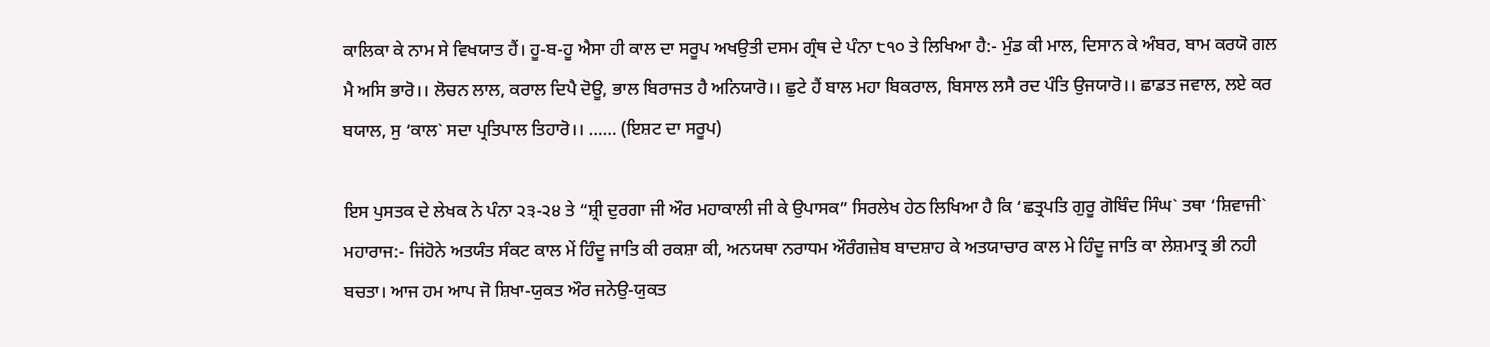ਕਾਲਿਕਾ ਕੇ ਨਾਮ ਸੇ ਵਿਖਯਾਤ ਹੈਂ। ਹੂ-ਬ-ਹੂ ਐਸਾ ਹੀ ਕਾਲ ਦਾ ਸਰੂਪ ਅਖਉਤੀ ਦਸਮ ਗ੍ਰੰਥ ਦੇ ਪੰਨਾ ੮੧੦ ਤੇ ਲਿਖਿਆ ਹੈ:- ਮੁੰਡ ਕੀ ਮਾਲ, ਦਿਸਾਨ ਕੇ ਅੰਬਰ, ਬਾਮ ਕਰਯੋ ਗਲ ਮੈ ਅਸਿ ਭਾਰੋ।। ਲੋਚਨ ਲਾਲ, ਕਰਾਲ ਦਿਪੈ ਦੋਊ, ਭਾਲ ਬਿਰਾਜਤ ਹੈ ਅਨਿਯਾਰੋ।। ਛੁਟੇ ਹੈਂ ਬਾਲ ਮਹਾ ਬਿਕਰਾਲ, ਬਿਸਾਲ ਲਸੈ ਰਦ ਪੰਤਿ ਉਜਯਾਰੋ।। ਛਾਡਤ ਜਵਾਲ, ਲਏ ਕਰ ਬਯਾਲ, ਸੁ ‘ਕਾਲ` ਸਦਾ ਪ੍ਰਤਿਪਾਲ ਤਿਹਾਰੋ।। …… (ਇਸ਼ਟ ਦਾ ਸਰੂਪ)

ਇਸ ਪੁਸਤਕ ਦੇ ਲੇਖਕ ਨੇ ਪੰਨਾ ੨੩-੨੪ ਤੇ “ਸ਼੍ਰੀ ਦੁਰਗਾ ਜੀ ਔਰ ਮਹਾਕਾਲੀ ਜੀ ਕੇ ਉਪਾਸਕ” ਸਿਰਲੇਖ ਹੇਠ ਲਿਖਿਆ ਹੈ ਕਿ ‘ਛਤ੍ਰਪਤਿ ਗੁਰੂ ਗੋਬਿੰਦ ਸਿੰਘ` ਤਥਾ ‘ਸ਼ਿਵਾਜੀ` ਮਹਾਰਾਜ:- ਜਿਂਹੋਨੇ ਅਤਯੰਤ ਸੰਕਟ ਕਾਲ ਮੇਂ ਹਿੰਦੂ ਜਾਤਿ ਕੀ ਰਕਸ਼ਾ ਕੀ, ਅਨਯਥਾ ਨਰਾਧਮ ਔਰੰਗਜ਼ੇਬ ਬਾਦਸ਼ਾਹ ਕੇ ਅਤਯਾਚਾਰ ਕਾਲ ਮੇ ਹਿੰਦੂ ਜਾਤਿ ਕਾ ਲੇਸ਼ਮਾਤ੍ਰ ਭੀ ਨਹੀ ਬਚਤਾ। ਆਜ ਹਮ ਆਪ ਜੋ ਸ਼ਿਖਾ-ਯੁਕਤ ਔਰ ਜਨੇਉ-ਯੁਕਤ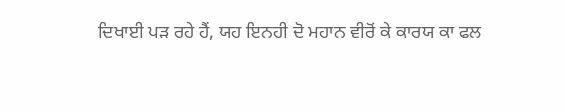ਦਿਖਾਈ ਪੜ ਰਹੇ ਹੈਂ, ਯਹ ਇਨਹੀ ਦੋ ਮਹਾਨ ਵੀਰੋਂ ਕੇ ਕਾਰਯ ਕਾ ਫਲ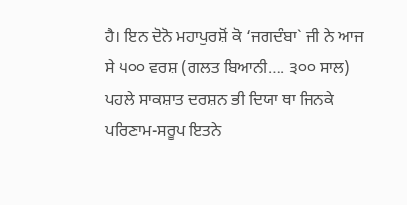ਹੈ। ਇਨ ਦੋਨੋ ਮਹਾਪੁਰਸ਼ੋਂ ਕੋ ‘ਜਗਦੰਬਾ` ਜੀ ਨੇ ਆਜ ਸੇ ੫੦੦ ਵਰਸ਼ (ਗਲਤ ਬਿਆਨੀ…. ੩੦੦ ਸਾਲ) ਪਹਲੇ ਸਾਕਸ਼ਾਤ ਦਰਸ਼ਨ ਭੀ ਦਿਯਾ ਥਾ ਜਿਨਕੇ ਪਰਿਣਾਮ-ਸਰੂਪ ਇਤਨੇ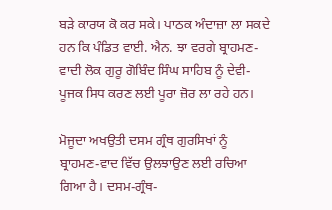ਬੜੇ ਕਾਰਯ ਕੋ ਕਰ ਸਕੇ। ਪਾਠਕ ਅੰਦਾਜ਼ਾ ਲਾ ਸਕਦੇ ਹਨ ਕਿ ਪੰਡਿਤ ਵਾਈ. ਐਨ. ਝਾ ਵਰਗੇ ਬ੍ਰਾਹਮਣ-ਵਾਦੀ ਲੋਕ ਗੁਰੂ ਗੋਬਿੰਦ ਸਿੰਘ ਸਾਹਿਬ ਨੂੰ ਦੇਵੀ-ਪੂਜਕ ਸਿਧ ਕਰਣ ਲਈ ਪੂਰਾ ਜ਼ੋਰ ਲਾ ਰਹੇ ਹਨ।

ਮੋਜੂਦਾ ਅਖਉਤੀ ਦਸਮ ਗ੍ਰੰਥ ਗੁਰਸਿਖਾਂ ਨੂੰ ਬ੍ਰਾਹਮਣ-ਵਾਦ ਵਿੱਚ ਉਲਝਾਉਣ ਲਈ ਰਚਿਆ ਗਿਆ ਹੈ। ਦਸਮ-ਗ੍ਰੰਥ-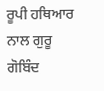ਰੂਪੀ ਹਥਿਆਰ ਨਾਲ ਗੁਰੂ ਗੋਬਿੰਦ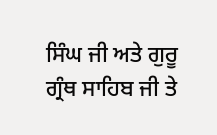ਸਿੰਘ ਜੀ ਅਤੇ ਗੁਰੂ ਗ੍ਰੰਥ ਸਾਹਿਬ ਜੀ ਤੇ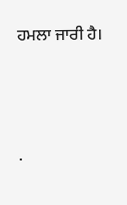ਹਮਲਾ ਜਾਰੀ ਹੈ।




.